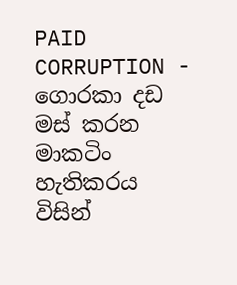PAID CORRUPTION - ගොරකා දඩ මස්‌ කරන මාකටිං හැතිකරය විසින්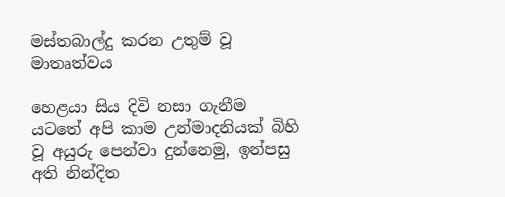මස්‌තබාල්දු කරන උතුම් වූ මාතෘත්වය

හෙළයා සිය දිවි නසා ගැනීම යටතේ අපි කාම උන්මාදනියක් බිහි වූ අයුරු පෙන්වා දුන්නෙමු, ඉන්පසු අති නින්දිත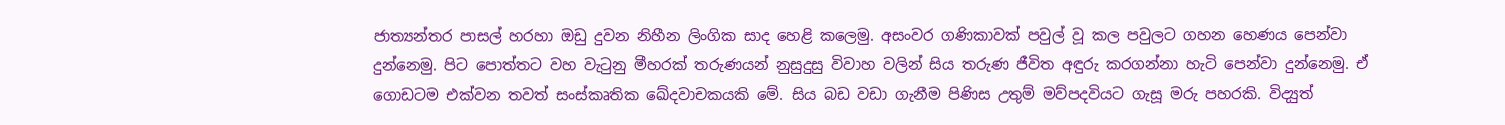ජාත්‍යන්තර පාසල් හරහා ඔඩු දුවන නිහීන ලිංගික සාද හෙළි කලෙමු. අසංවර ගණිකාවක් පවුල් වූ කල පවුලට ගහන හෙණය පෙන්වා දුන්නෙමු. පිට පොත්තට වහ වැටුනු මීහරක් තරුණයන් නුසුදුසු විවාහ වලින් සිය තරුණ ජීවිත අඳුරු කරගන්නා හැටි පෙන්වා දුන්නෙමු. ඒ ගොඩටම එක්වන තවත් සංස්කෘතික ඛේදවාචකයකි මේ. සිය බඩ වඩා ගැනීම පිණිස උතුම් මව්පදවියට ගැසූ මරු පහරකි. විද්‍යුත්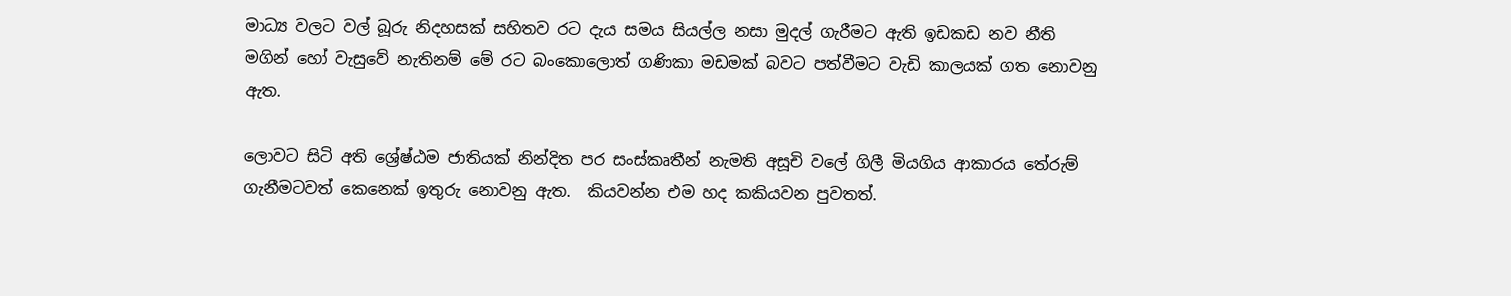මාධ්‍ය වලට වල් බූරු නිදහසක් සහිතව රට දැය සමය සියල්ල නසා මුදල් ගැරීමට ඇති ඉඩකඩ නව නීති මගින් හෝ වැසුවේ නැතිනම් මේ රට බංකොලොත් ගණිකා මඩමක් බවට පත්වීමට වැඩි කාලයක් ගත නොවනු ඇත.

ලොවට සිටි අති ශ්‍රේෂ්ඨම ජාතියක් නින්දිත පර සංස්කෘතීන් නැමති අසූචි වලේ ගිලී මියගිය ආකාරය තේරුම් ගැනීමටවත් කෙනෙක් ඉතුරු නොවනු ඇත.  කියවන්න එම හද කකියවන පුවතත්.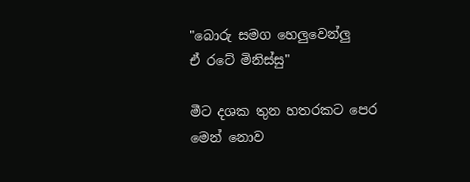"බොරු සමග හෙලුවෙන්ලු
ඒ රටේ මිනිස්‌සු"

මීට දශක තුන හතරකට පෙර මෙන් නොව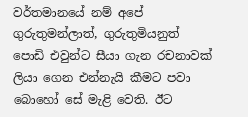වර්තමානයේ නම් අපේ ගුරුතුමන්ලාත්, ගුරුතුමියනුත් පොඩි එවුන්ට සීයා ගැන රචනාවක්‌ ලියා ගෙන එන්නැයි කීමට පවා බොහෝ සේ මැළි වෙති. ඊට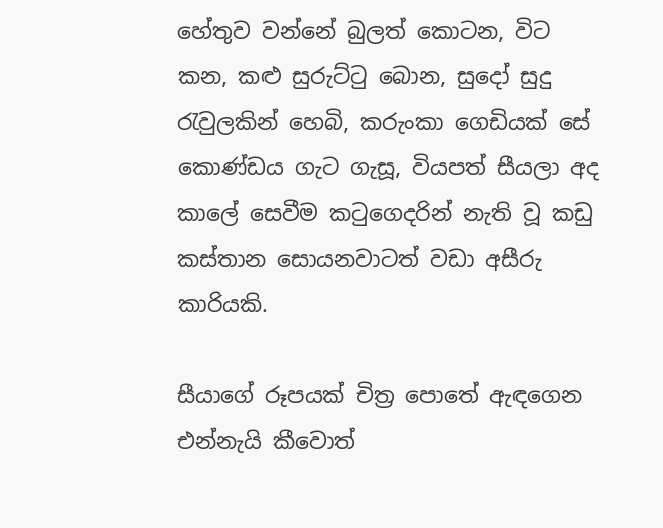හේතුව වන්නේ බුලත් කොටන, විට කන, කළු සුරුට්‌ටු බොන, සුදෝ සුදු රැවුලකින් හෙබි, කරුංකා ගෙඩියක්‌ සේ කොණ්‌ඩය ගැට ගැසූ, වියපත් සීයලා අද කාලේ සෙවීම කටුගෙදරින් නැති වූ කඩු කස්‌තාන සොයනවාටත් වඩා අසීරු කාරියකි.

සීයාගේ රූපයක්‌ චිත්‍ර පොතේ ඇඳගෙන එන්නැයි කීවොත්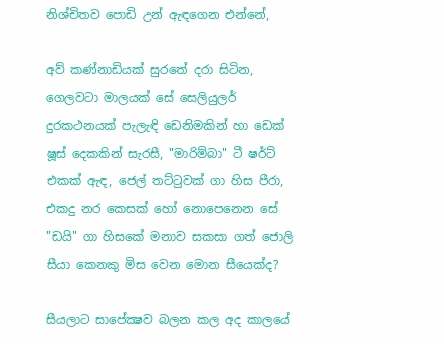නිශ්චිතව පොඩි උන් ඇඳගෙන එන්නේ,

අව් කණ්‌නාඩියක්‌ සුරතේ දරා සිටින, ගෙලවටා මාලයක්‌ සේ සෙලියුලර් දුරකථනයක්‌ පැලැඳි ඩෙනිමකින් හා ඩෙක්‌ ෂූස්‌ දෙකකින් සැරසී, "මාරිම්බා" ටී ෂර්ට්‌ එකක්‌ ඇඳ, ජෙල් තට්‌ටුවක්‌ ගා හිස පීරා, එකදු නර කෙසක්‌ හෝ නොපෙනෙන සේ "ඩයි" ගා හිසකේ මනාව සකසා ගත් ජොලි සීයා කෙනකු මිස වෙන මොන සීයෙක්‌ද?

සීයලාට සාපේක්‍ෂව බලන කල අද කාලයේ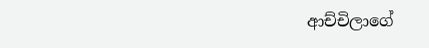ආච්චිලාගේ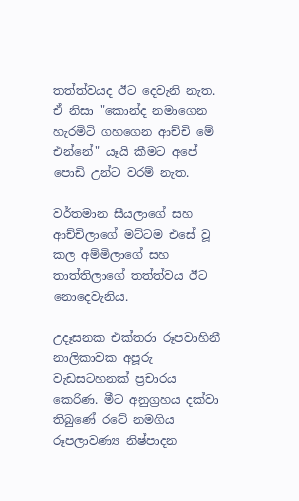තත්ත්වයද ඊට දෙවැනි නැත. ඒ නිසා "කොන්ද නමාගෙන හැරමිටි ගහගෙන ආච්චි මේ එන්නේ" යෑයි කීමට අපේ පොඩි උන්ට වරම් නැත.

වර්තමාන සීයලාගේ සහ ආච්චිලාගේ මට්‌ටම එසේ වූ කල අම්මිලාගේ සහ තාත්තිලාගේ තත්ත්වය ඊට නොදෙවැනිය.

උදෑසනක එක්‌තරා රූපවාහිනී නාලිකාවක අපූරු වැඩසටහනක්‌ ප්‍රචාරය කෙරිණ. මීට අනුග්‍රහය දක්‌වා තිබුණේ රටේ නමගිය රූපලාවණ්‍ය නිෂ්පාදන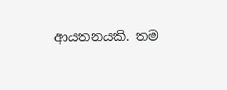ආයතනයකි. තම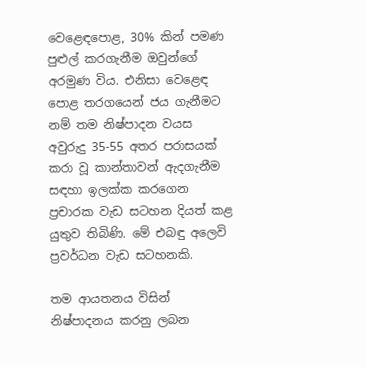වෙළෙඳපොළ, 30% කින් පමණ පුළුල් කරගැනීම ඔවුන්ගේ අරමුණ විය. එනිසා වෙළෙඳ පොළ තරගයෙන් ජය ගැනීමට නම් තම නිෂ්පාදන වයස අවුරුදු 35-55 අතර පරාසයක්‌ කරා වූ කාන්තාවන් ඇදගැනීම සඳහා ඉලක්‌ක කරගෙන ප්‍රචාරක වැඩ සටහන දියත් කළ යුතුව තිබිණි. මේ එබඳු අලෙවි ප්‍රවර්ධන වැඩ සටහනකි.

තම ආයතනය විසින් නිෂ්පාදනය කරනු ලබන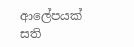ආලේපයක්‌ සති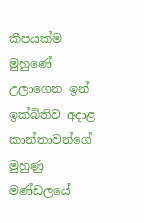කීපයක්‌ම මුහුණේ උලාගෙන ඉන් ඉක්‌බිතිව අදාළ කාන්තාවන්ගේ මුහුණු මණ්‌ඩලයේ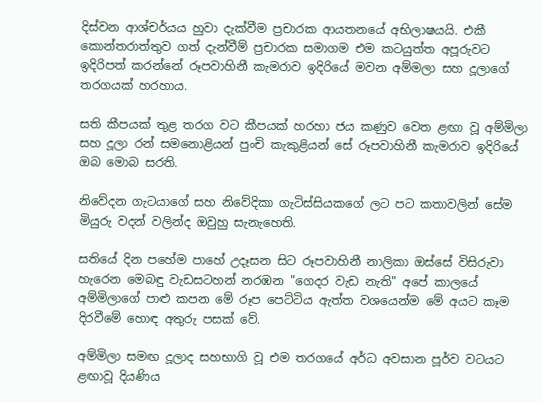දිස්‌වන ආශ්චර්යය හුවා දැක්‌වීම ප්‍රචාරක ආයතනයේ අභිලාෂයයි. එකී කොන්තරාත්තුව ගත් දැන්වීම් ප්‍රචාරක සමාගම එම කටයුත්ත අපූරුවට ඉදිරිපත් කරන්නේ රූපවාහිනී කැමරාව ඉදිරියේ මවන අම්මලා සහ දූලාගේ තරගයක්‌ හරහාය.

සති කීපයක්‌ තුළ තරග වට කීපයක්‌ හරහා ජය කණුව වෙත ළඟා වූ අම්මිලා සහ දූලා රන් සමනොළියන් පුංචි කැකුළියන් සේ රූපවාහිනී කැමරාව ඉදිරියේ ඔබ මොබ සරති.

නිවේදන ගැටයාගේ සහ නිවේදිකා ගැටිස්‌සියකගේ ලට පට කතාවලින් සේම මියුරු වදන් වලින්ද ඔවුහු සැනැහෙති.

සතියේ දින පහේම පාහේ උදෑසන සිට රූපවාහිනී නාලිකා ඔස්‌සේ විසිරුවා හැරෙන මෙබඳු වැඩසටහන් නරඹන "ගෙදර වැඩ නැති" අපේ කාලයේ අම්මිලාගේ පාළු කපන මේ රූප පෙට්‌ටිය ඇත්ත වශයෙන්ම මේ අයට කෑම දිරවීමේ හොඳ අතුරු පසක්‌ වේ.

අම්මිලා සමඟ දූලාද සහභාගි වූ එම තරගයේ අර්ධ අවසාන පූර්ව වටයට ළඟාවූ දියණිය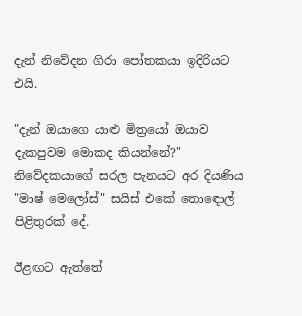දැන් නිවේදන ගිරා පෝතකයා ඉදිරියට එයි.

"දැන් ඔයාගෙ යාළු මිත්‍රයෝ ඔයාව දැකපුවම මොකද කියන්නේ?" නිවේදකයාගේ සරල පැනයට අර දියණිය "මාෂ් මෙලෝස්‌" සයිස්‌ එකේ තොඳොල් පිළිතුරක්‌ දේ.

ඊළඟට ඇත්තේ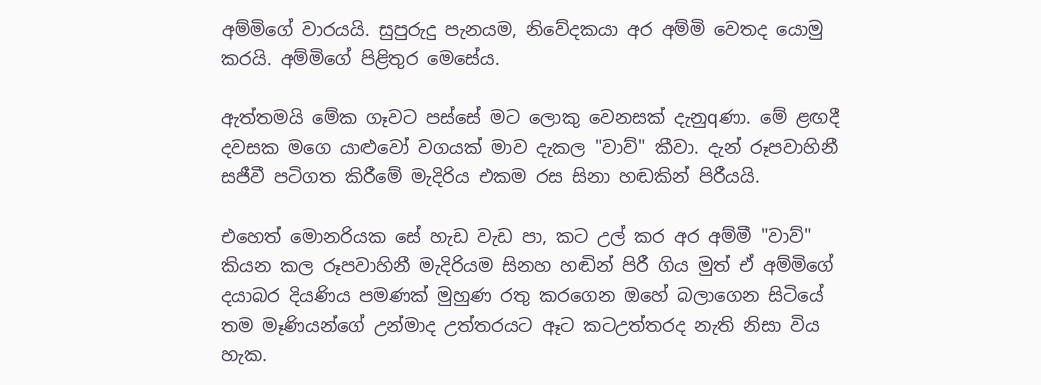අම්මිගේ වාරයයි. සුපුරුදු පැනයම, නිවේදකයා අර අම්මි වෙතද යොමු කරයි. අම්මිගේ පිළිතුර මෙසේය.

ඇත්තමයි මේක ගෑවට පස්‌සේ මට ලොකු වෙනසක්‌ දැනුqණා. මේ ළඟදී දවසක මගෙ යාළුවෝ වගයක්‌ මාව දැකල "වාව්" කීවා. දැන් රූපවාහිනී සජීවී පටිගත කිරීමේ මැදිරිය එකම රස සිනා හඬකින් පිරීයයි.

එහෙත් මොනරියක සේ හැඩ වැඩ පා, කට උල් කර අර අම්මී "වාව්" කියන කල රූපවාහිනී මැදිරියම සිනහ හඬින් පිරී ගිය මුත් ඒ අම්මිගේ දයාබර දියණිය පමණක්‌ මුහුණ රතු කරගෙන ඔහේ බලාගෙන සිටියේ තම මෑණියන්ගේ උන්මාද උත්තරයට ඈට කටඋත්තරද නැති නිසා විය හැක.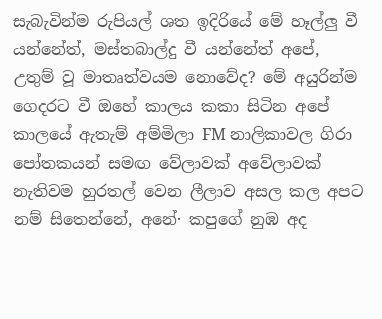සැබැවින්ම රුපියල් ශත ඉදිරියේ මේ හෑල්ලු වී යන්නේත්, මස්‌තබාල්දු වී යන්නේත් අපේ, උතුම් වූ මාතෘත්වයම නොවේද? මේ අයුරින්ම ගෙදරට වී ඔහේ කාලය කකා සිටින අපේ කාලයේ ඇතැම් අම්මිලා FM නාලිකාවල ගිරා පෝතකයන් සමඟ වේලාවක්‌ අවේලාවක්‌ නැතිවම හුරතල් වෙන ලීලාව අසල කල අපට නම් සිතෙන්නේ, අනේ· කපුගේ නුඹ අද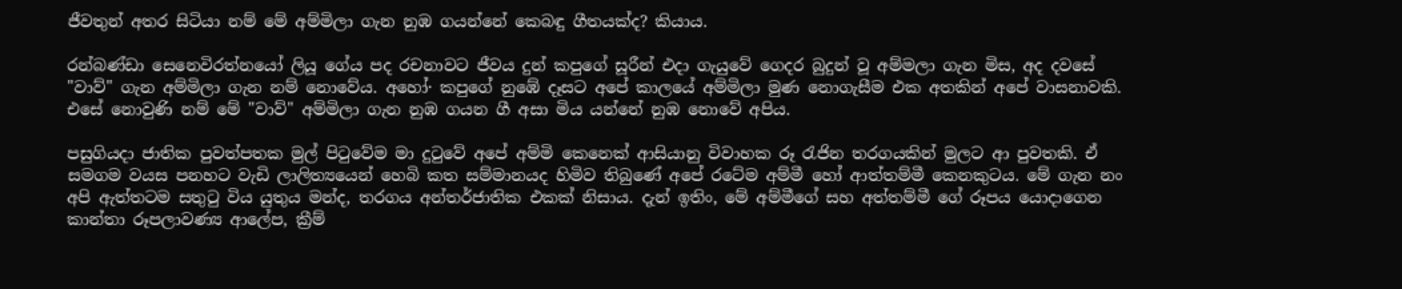ජීවතුන් අතර සිටියා නම් මේ අම්මිලා ගැන නුඹ ගයන්නේ කෙබඳු ගීතයක්‌ද? කියාය.

රන්බණ්‌ඩා සෙනෙවිරත්නයෝ ලියූ ගේය පද රචනාවට ජීවය දුන් කපුගේ සූරීන් එදා ගැයුවේ ගෙදර බුදුන් වූ අම්මලා ගැන මිස, අද දවසේ "වාව්" ගැන අම්මිලා ගැන නම් නොවේය. අහෝ· කපුගේ නුඹේ දෑසට අපේ කාලයේ අම්මිලා මුණ නොගැසීම එක අතකින් අපේ වාසනාවකි. එසේ නොවුණි නම් මේ "වාව්" අම්මිලා ගැන නුඹ ගයන ගී අසා මිය යන්නේ නුඹ නොවේ අපිය.

පසුගියදා ජාතික පුවත්පතක මුල් පිටුවේම මා දුටුවේ අපේ අම්මි කෙනෙක්‌ ආසියානු විවාහක රූ රැජින තරගයකින් මුලට ආ පුවතකි. ඒ සමගම වයස පනහට වැඩි ලාලිත්‍යයෙන් හෙබි කත සම්මානයද හිමිව තිබුණේ අපේ රටේම අම්මී හෝ ආත්තම්මී කෙනකුටය. මේ ගැන නං අපි ඇත්තටම සතුටු විය යුතුය මන්ද, තරගය අන්තර්ජාතික එකක්‌ නිසාය. දැන් ඉතිං, මේ අම්මීගේ සහ අත්තම්මී ගේ රූපය යොදාගෙන කාන්තා රූපලාවණ්‍ය ආලේප, ක්‍රීම්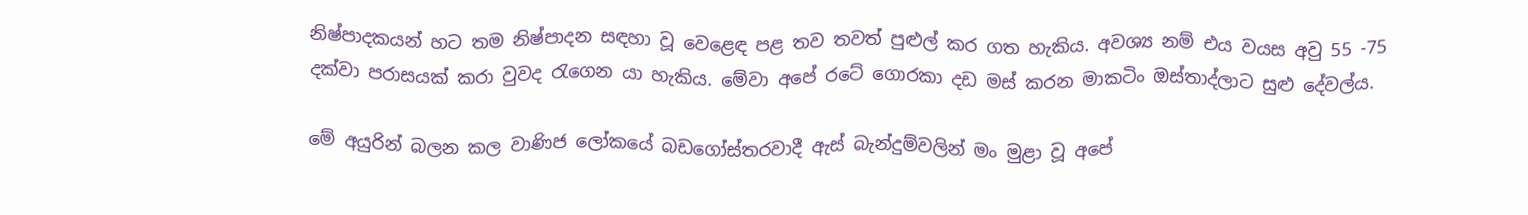නිෂ්පාදකයන් හට තම නිෂ්පාදන සඳහා වූ වෙළෙඳ පළ තව තවත් පුළුල් කර ගත හැකිය. අවශ්‍ය නම් එය වයස අවු 55 -75 දක්‌වා පරාසයක්‌ කරා වුවද රැගෙන යා හැකිය. මේවා අපේ රටේ ගොරකා දඩ මස්‌ කරන මාකටිං ඔස්‌තාද්ලාට සුළු දේවල්ය.

මේ අයුරින් බලන කල වාණිජ ලෝකයේ බඩගෝස්‌තරවාදී ඇස්‌ බැන්දුම්වලින් මං මුළා වූ අපේ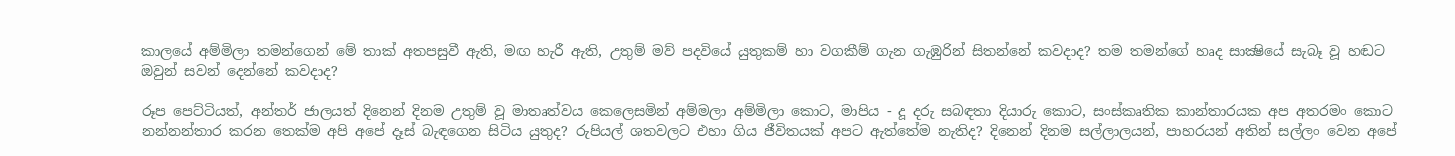කාලයේ අම්මිලා තමන්ගෙන් මේ තාක්‌ අතපසුවී ඇති, මඟ හැරී ඇති, උතුම් මව් පදවියේ යුතුකම් හා වගකීම් ගැන ගැඹුරින් සිතන්නේ කවදාද? තම තමන්ගේ හෘද සාක්‍ෂියේ සැබෑ වූ හඬට ඔවුන් සවන් දෙන්නේ කවදාද?

රූප පෙට්‌ටියත්, අන්තර් ජාලයත් දිනෙන් දිනම උතුම් වූ මාතෘත්වය කෙලෙසමින් අම්මලා අම්මිලා කොට, මාපිය - දූ දරු සබඳතා දියාරු කොට, සංස්‌කෘතික කාන්තාරයක අප අතරමං කොට නන්නන්තාර කරන තෙක්‌ම අපි අපේ දෑස්‌ බැඳගෙන සිටිය යුතුද? රුපියල් ශතවලට එහා ගිය ජීවිතයක්‌ අපට ඇත්තේම නැතිද? දිනෙන් දිනම සල්ලාලයන්, පාහරයන් අතින් සල්ලං වෙන අපේ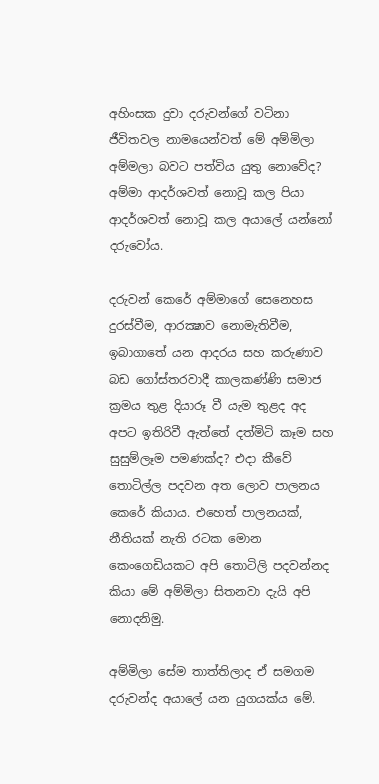අහිංසක දුවා දරුවන්ගේ වටිනා ජීවිතවල නාමයෙන්වත් මේ අම්මිලා අම්මලා බවට පත්විය යුතු නොවේද? අම්මා ආදර්ශවත් නොවූ කල පියා ආදර්ශවත් නොවූ කල අයාලේ යන්නෝ දරුවෝය.

දරුවන් කෙරේ අම්මාගේ සෙනෙහස දුරස්‌වීම, ආරක්‍ෂාව නොමැතිවීම, ඉබාගාතේ යන ආදරය සහ කරුණාව බඩ ගෝස්‌තරවාදී කාලකණ්‌ණි සමාජ ක්‍රමය තුළ දියාරූ වී යැම තුළද අද අපට ඉතිරිවී ඇත්තේ දත්මිටි කෑම සහ සුසුම්ලෑම පමණක්‌ද? එදා කීවේ තොටිල්ල පදවන අත ලොව පාලනය කෙරේ කියාය. එහෙත් පාලනයක්‌, නීතියක්‌ නැති රටක මොන කෙංගෙඩියකට අපි තොටිලි පදවන්නද කියා මේ අම්මිලා සිතනවා දැයි අපි නොදනිමු.

අම්මිලා සේම තාත්තිලාද ඒ සමගම දරුවන්ද අයාලේ යන යුගයක්‌ය මේ.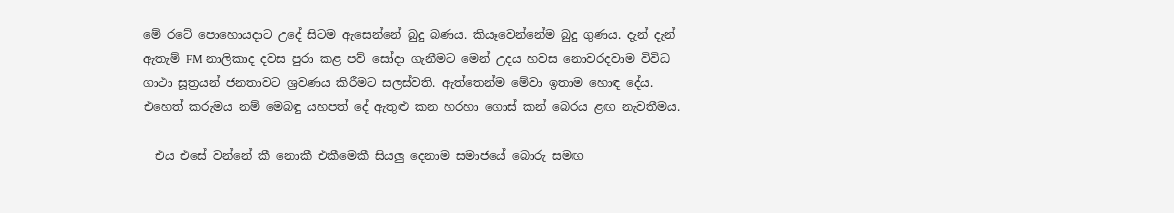මේ රටේ පොහොයදාට උදේ සිටම ඇසෙන්නේ බුදු බණය. කියෑවෙන්නේම බුදු ගුණය. දැන් දැන් ඇතැම් FM නාලිකාද දවස පුරා කළ පව් සෝදා ගැනීමට මෙන් උදය හවස නොවරදවාම විවිධ ගාථා සූත්‍රයන් ජනතාවට ශ්‍රවණය කිරීමට සලස්‌වති. ඇත්තෙන්ම මේවා ඉතාම හොඳ දේය. එහෙත් කරුමය නම් මෙබඳු යහපත් දේ ඇතුළු කන හරහා ගොස්‌ කන් බෙරය ළඟ නැවතීමය.

  එය එසේ වන්නේ කී නොකී එකීමෙකී සියලු දෙනාම සමාජයේ බොරු සමඟ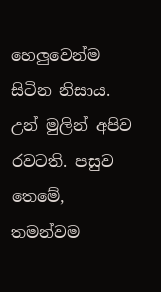හෙලුවෙන්ම සිටින නිසාය. උන් මුලින් අපිව රවටති. පසුව තෙමේ, තමන්වම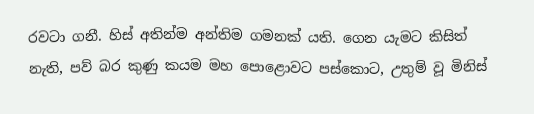රවටා ගනී. හිස්‌ අතින්ම අන්තිම ගමනක්‌ යති. ගෙන යැමට කිසිත් නැති, පව් බර කුණු කයම මහ පොළොවට පස්‌කොට, උතුම් වූ මිනිස්‌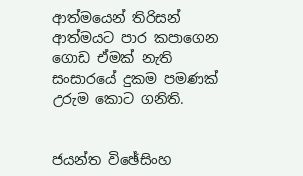ආත්මයෙන් තිරිසන් ආත්මයට පාර කපාගෙන ගොඩ ඒමක්‌ නැති සංසාරයේ දුකම පමණක්‌ උරුම කොට ගනිති.


ජයන්ත විඡේසිංහ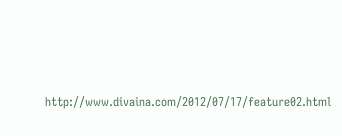http://www.divaina.com/2012/07/17/feature02.html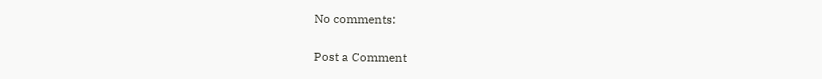No comments:

Post a Comment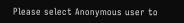Please select Anonymous user to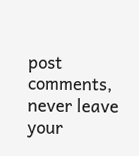post comments, never leave your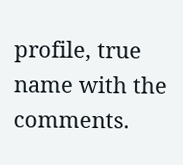profile, true name with the comments.